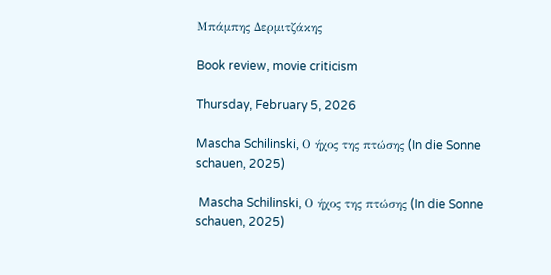Μπάμπης Δερμιτζάκης

Book review, movie criticism

Thursday, February 5, 2026

Mascha Schilinski, Ο ήχος της πτώσης (In die Sonne schauen, 2025)

 Mascha Schilinski, Ο ήχος της πτώσης (In die Sonne schauen, 2025)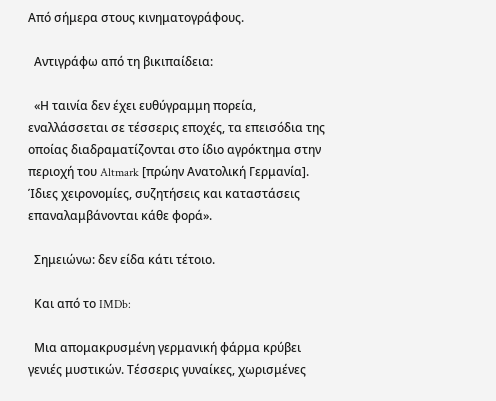Από σήμερα στους κινηματογράφους.

  Αντιγράφω από τη βικιπαίδεια:

  «Η ταινία δεν έχει ευθύγραμμη πορεία, εναλλάσσεται σε τέσσερις εποχές, τα επεισόδια της οποίας διαδραματίζονται στο ίδιο αγρόκτημα στην περιοχή του Altmark [πρώην Ανατολική Γερμανία]. Ίδιες χειρονομίες, συζητήσεις και καταστάσεις επαναλαμβάνονται κάθε φορά».

  Σημειώνω: δεν είδα κάτι τέτοιο.

  Και από το IMDb:

  Μια απομακρυσμένη γερμανική φάρμα κρύβει γενιές μυστικών. Τέσσερις γυναίκες, χωρισμένες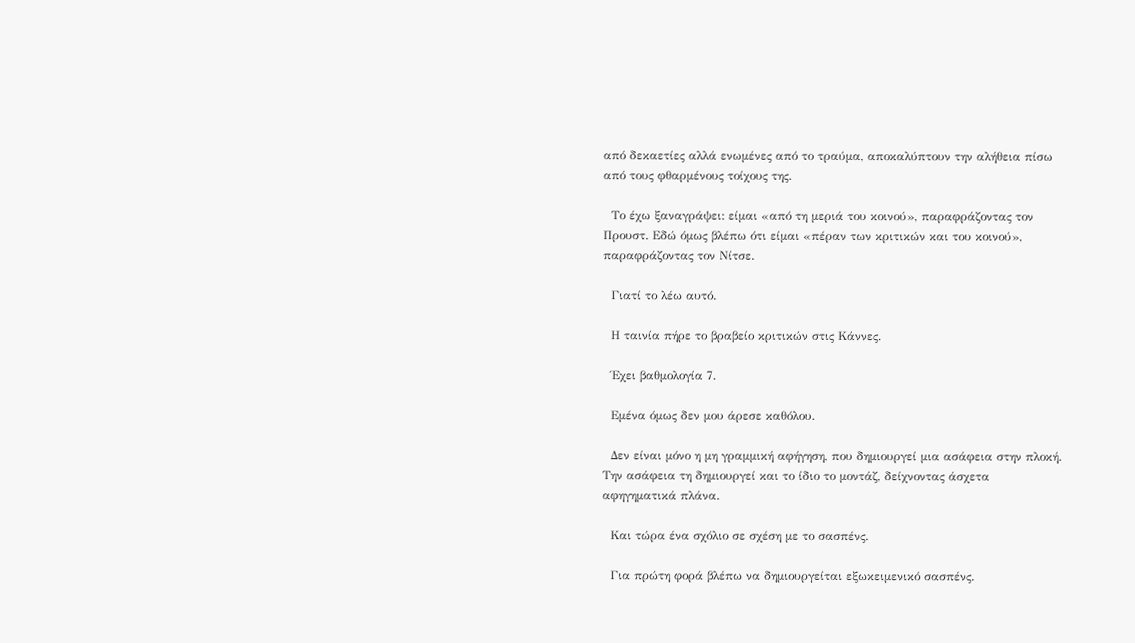από δεκαετίες αλλά ενωμένες από το τραύμα, αποκαλύπτουν την αλήθεια πίσω από τους φθαρμένους τοίχους της.

  Το έχω ξαναγράψει: είμαι «από τη μεριά του κοινού», παραφράζοντας τον Προυστ. Εδώ όμως βλέπω ότι είμαι «πέραν των κριτικών και του κοινού», παραφράζοντας τον Νίτσε.

  Γιατί το λέω αυτό.

  Η ταινία πήρε το βραβείο κριτικών στις Κάννες.

  Έχει βαθμολογία 7.

  Εμένα όμως δεν μου άρεσε καθόλου.

  Δεν είναι μόνο η μη γραμμική αφήγηση, που δημιουργεί μια ασάφεια στην πλοκή. Την ασάφεια τη δημιουργεί και το ίδιο το μοντάζ, δείχνοντας άσχετα αφηγηματικά πλάνα.

  Και τώρα ένα σχόλιο σε σχέση με το σασπένς.

  Για πρώτη φορά βλέπω να δημιουργείται εξωκειμενικό σασπένς.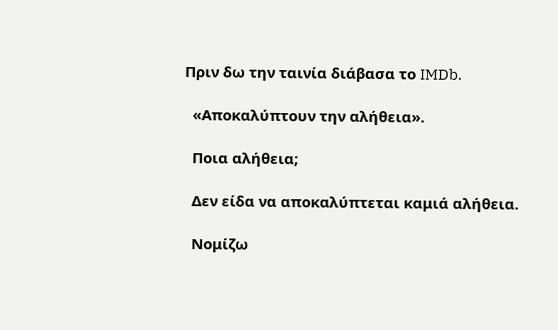Πριν δω την ταινία διάβασα το IMDb.

  «Αποκαλύπτουν την αλήθεια».

  Ποια αλήθεια;

  Δεν είδα να αποκαλύπτεται καμιά αλήθεια.

  Νομίζω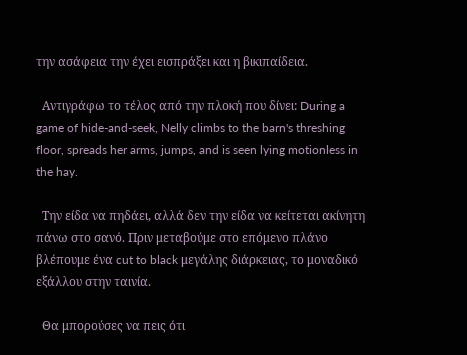την ασάφεια την έχει εισπράξει και η βικιπαίδεια.

  Αντιγράφω το τέλος από την πλοκή που δίνει: During a game of hide-and-seek, Nelly climbs to the barn's threshing floor, spreads her arms, jumps, and is seen lying motionless in the hay.

  Την είδα να πηδάει, αλλά δεν την είδα να κείτεται ακίνητη πάνω στο σανό. Πριν μεταβούμε στο επόμενο πλάνο βλέπουμε ένα cut to black μεγάλης διάρκειας, το μοναδικό εξάλλου στην ταινία.

  Θα μπορούσες να πεις ότι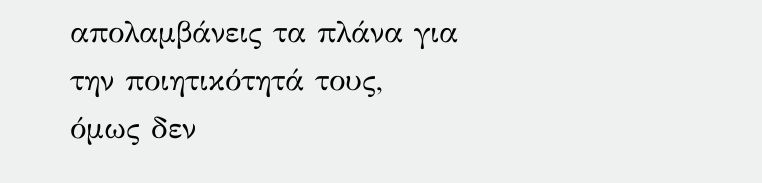απολαμβάνεις τα πλάνα για την ποιητικότητά τους, όμως δεν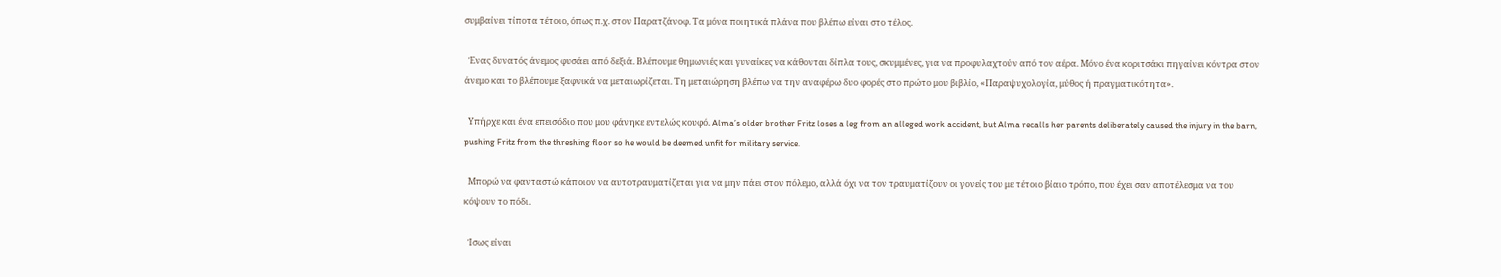συμβαίνει τίποτα τέτοιο, όπως π.χ. στον Παρατζάνοφ. Τα μόνα ποιητικά πλάνα που βλέπω είναι στο τέλος.

  Ένας δυνατός άνεμος φυσάει από δεξιά. Βλέπουμε θημωνιές και γυναίκες να κάθονται δίπλα τους, σκυμμένες, για να προφυλαχτούν από τον αέρα. Μόνο ένα κοριτσάκι πηγαίνει κόντρα στον άνεμο και το βλέπουμε ξαφνικά να μεταιωρίζεται. Τη μεταιώρηση βλέπω να την αναφέρω δυο φορές στο πρώτο μου βιβλίο, «Παραψυχολογία, μύθος ή πραγματικότητα».

  Υπήρχε και ένα επεισόδιο που μου φάνηκε εντελώς κουφό. Alma’s older brother Fritz loses a leg from an alleged work accident, but Alma recalls her parents deliberately caused the injury in the barn, pushing Fritz from the threshing floor so he would be deemed unfit for military service.

  Μπορώ να φανταστώ κάποιον να αυτοτραυματίζεται για να μην πάει στον πόλεμο, αλλά όχι να τον τραυματίζουν οι γονείς του με τέτοιο βίαιο τρόπο, που έχει σαν αποτέλεσμα να του κόψουν το πόδι.

  Ίσως είναι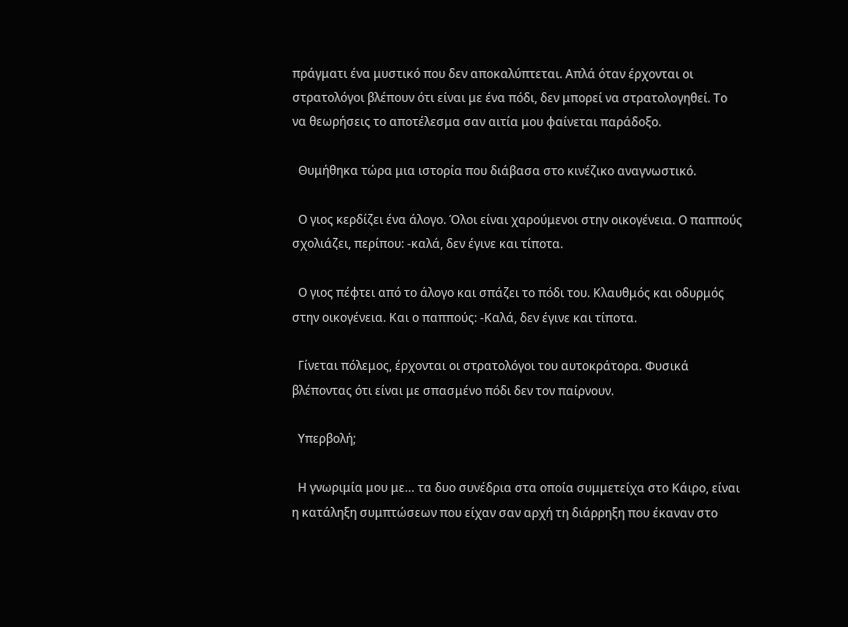πράγματι ένα μυστικό που δεν αποκαλύπτεται. Απλά όταν έρχονται οι στρατολόγοι βλέπουν ότι είναι με ένα πόδι, δεν μπορεί να στρατολογηθεί. Το να θεωρήσεις το αποτέλεσμα σαν αιτία μου φαίνεται παράδοξο.

  Θυμήθηκα τώρα μια ιστορία που διάβασα στο κινέζικο αναγνωστικό.

  Ο γιος κερδίζει ένα άλογο. Όλοι είναι χαρούμενοι στην οικογένεια. Ο παππούς σχολιάζει, περίπου: -καλά, δεν έγινε και τίποτα.

  Ο γιος πέφτει από το άλογο και σπάζει το πόδι του. Κλαυθμός και οδυρμός στην οικογένεια. Και ο παππούς: -Καλά, δεν έγινε και τίποτα.

  Γίνεται πόλεμος, έρχονται οι στρατολόγοι του αυτοκράτορα. Φυσικά βλέποντας ότι είναι με σπασμένο πόδι δεν τον παίρνουν.

  Υπερβολή;

  Η γνωριμία μου με… τα δυο συνέδρια στα οποία συμμετείχα στο Κάιρο, είναι η κατάληξη συμπτώσεων που είχαν σαν αρχή τη διάρρηξη που έκαναν στο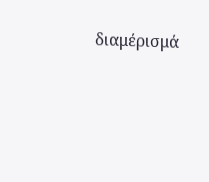διαμέρισμά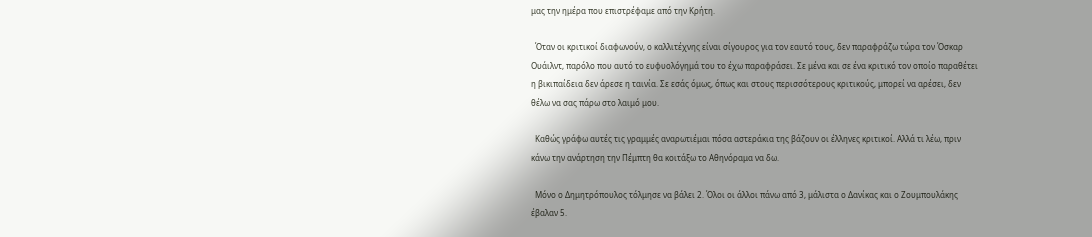μας την ημέρα που επιστρέφαμε από την Κρήτη.

  Όταν οι κριτικοί διαφωνούν, ο καλλιτέχνης είναι σίγουρος για τον εαυτό τους, δεν παραφράζω τώρα τον Όσκαρ Ουάιλντ, παρόλο που αυτό το ευφυολόγημά του το έχω παραφράσει. Σε μένα και σε ένα κριτικό τον οποίο παραθέτει η βικιπαίδεια δεν άρεσε η ταινία. Σε εσάς όμως, όπως και στους περισσότερους κριτικούς, μπορεί να αρέσει, δεν θέλω να σας πάρω στο λαιμό μου.

  Καθώς γράφω αυτές τις γραμμές αναρωτιέμαι πόσα αστεράκια της βάζουν οι έλληνες κριτικοί. Αλλά τι λέω, πριν κάνω την ανάρτηση την Πέμπτη θα κοιτάξω το Αθηνόραμα να δω.

  Μόνο ο Δημητρόπουλος τόλμησε να βάλει 2. Όλοι οι άλλοι πάνω από 3, μάλιστα ο Δανίκας και ο Ζουμπουλάκης έβαλαν 5.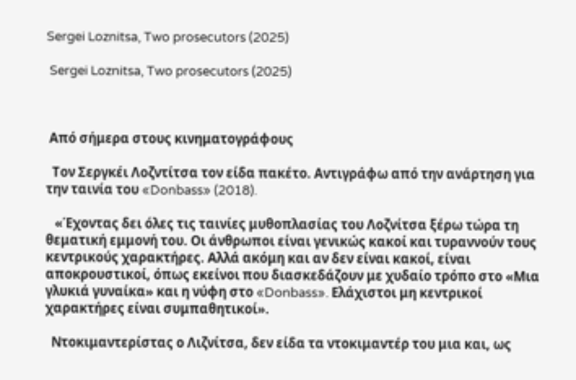Sergei Loznitsa, Two prosecutors (2025)

 Sergei Loznitsa, Two prosecutors (2025)



 Από σήμερα στους κινηματογράφους

  Τον Σεργκέι Λοζντίτσα τον είδα πακέτο. Αντιγράφω από την ανάρτηση για την ταινία του «Donbass» (2018).

   «Έχοντας δει όλες τις ταινίες μυθοπλασίας του Λοζνίτσα ξέρω τώρα τη θεματική εμμονή του. Οι άνθρωποι είναι γενικώς κακοί και τυραννούν τους κεντρικούς χαρακτήρες. Αλλά ακόμη και αν δεν είναι κακοί, είναι αποκρουστικοί, όπως εκείνοι που διασκεδάζουν με χυδαίο τρόπο στο «Μια γλυκιά γυναίκα» και η νύφη στο «Donbass». Ελάχιστοι μη κεντρικοί χαρακτήρες είναι συμπαθητικοί».

  Ντοκιμαντερίστας ο Λιζνίτσα, δεν είδα τα ντοκιμαντέρ του μια και, ως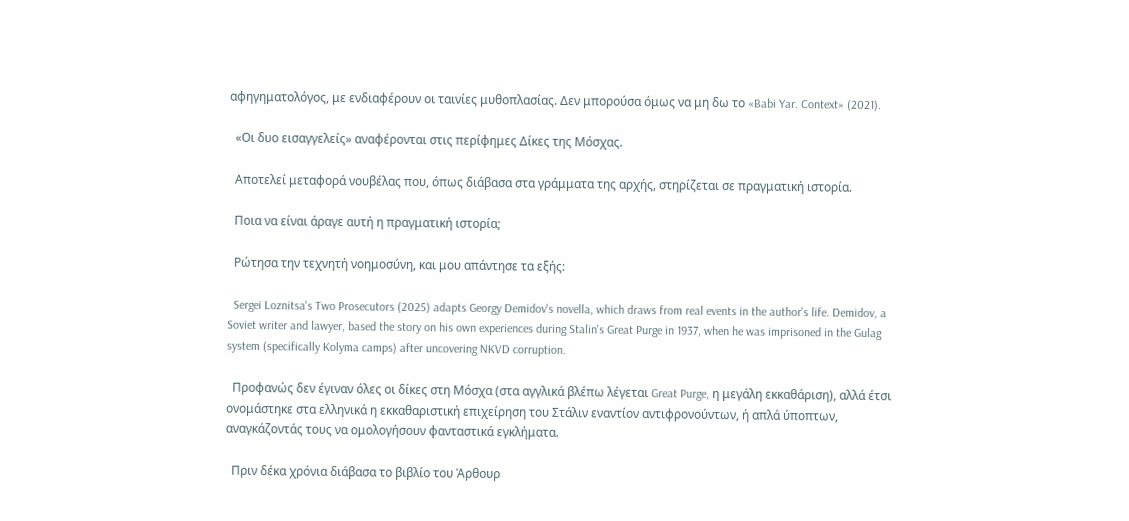αφηγηματολόγος, με ενδιαφέρουν οι ταινίες μυθοπλασίας. Δεν μπορούσα όμως να μη δω το «Babi Yar. Context» (2021).

  «Οι δυο εισαγγελείς» αναφέρονται στις περίφημες Δίκες της Μόσχας.

  Αποτελεί μεταφορά νουβέλας που, όπως διάβασα στα γράμματα της αρχής, στηρίζεται σε πραγματική ιστορία.

  Ποια να είναι άραγε αυτή η πραγματική ιστορία;

  Ρώτησα την τεχνητή νοημοσύνη, και μου απάντησε τα εξής:

  Sergei Loznitsa's Two Prosecutors (2025) adapts Georgy Demidov's novella, which draws from real events in the author's life. Demidov, a Soviet writer and lawyer, based the story on his own experiences during Stalin's Great Purge in 1937, when he was imprisoned in the Gulag system (specifically Kolyma camps) after uncovering NKVD corruption.

  Προφανώς δεν έγιναν όλες οι δίκες στη Μόσχα (στα αγγλικά βλέπω λέγεται Great Purge, η μεγάλη εκκαθάριση), αλλά έτσι ονομάστηκε στα ελληνικά η εκκαθαριστική επιχείρηση του Στάλιν εναντίον αντιφρονούντων, ή απλά ύποπτων, αναγκάζοντάς τους να ομολογήσουν φανταστικά εγκλήματα.

  Πριν δέκα χρόνια διάβασα το βιβλίο του Άρθουρ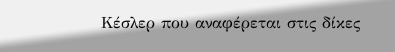Κέσλερ που αναφέρεται στις δίκες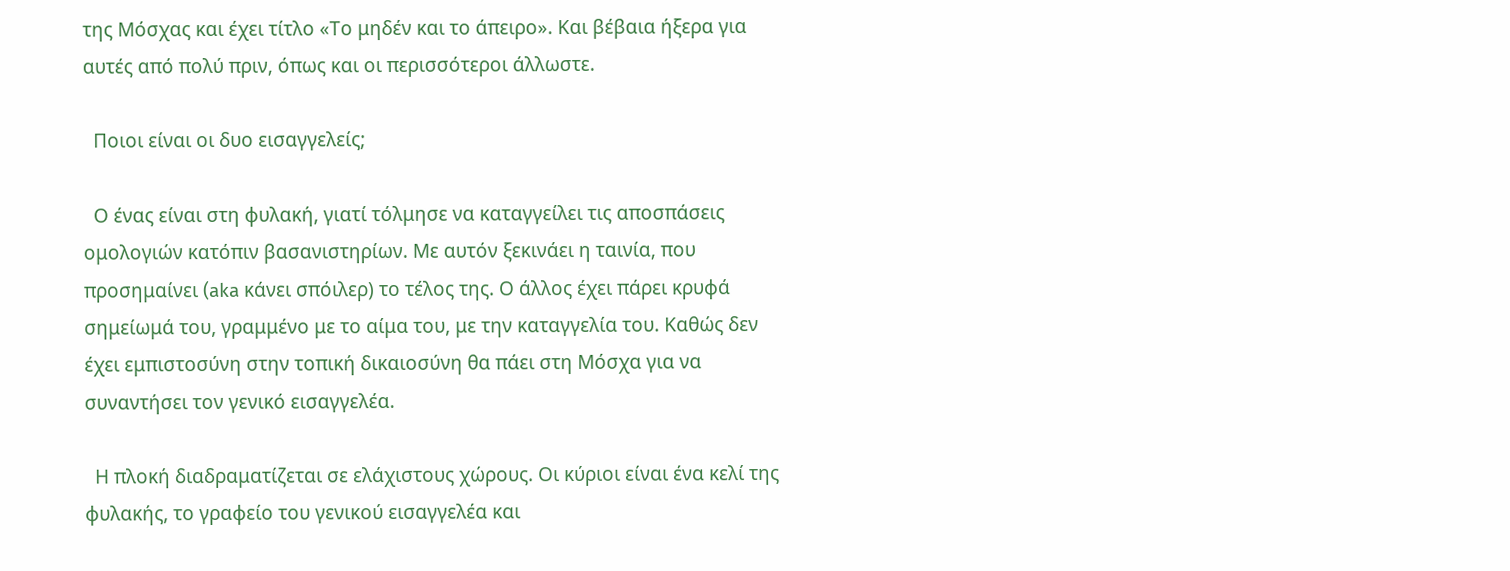της Μόσχας και έχει τίτλο «Το μηδέν και το άπειρο». Και βέβαια ήξερα για αυτές από πολύ πριν, όπως και οι περισσότεροι άλλωστε.

  Ποιοι είναι οι δυο εισαγγελείς;

  Ο ένας είναι στη φυλακή, γιατί τόλμησε να καταγγείλει τις αποσπάσεις ομολογιών κατόπιν βασανιστηρίων. Με αυτόν ξεκινάει η ταινία, που προσημαίνει (aka κάνει σπόιλερ) το τέλος της. Ο άλλος έχει πάρει κρυφά σημείωμά του, γραμμένο με το αίμα του, με την καταγγελία του. Καθώς δεν έχει εμπιστοσύνη στην τοπική δικαιοσύνη θα πάει στη Μόσχα για να συναντήσει τον γενικό εισαγγελέα.

  Η πλοκή διαδραματίζεται σε ελάχιστους χώρους. Οι κύριοι είναι ένα κελί της φυλακής, το γραφείο του γενικού εισαγγελέα και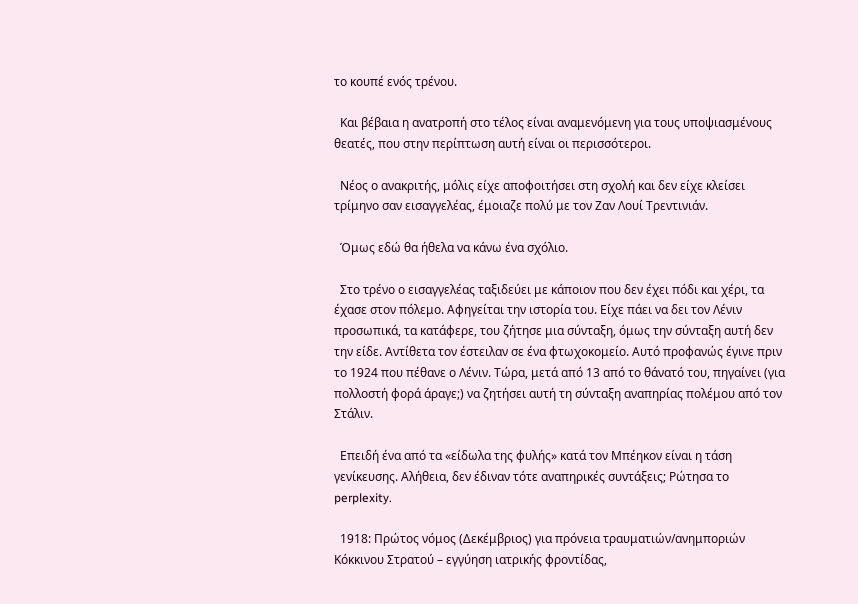το κουπέ ενός τρένου.

  Και βέβαια η ανατροπή στο τέλος είναι αναμενόμενη για τους υποψιασμένους θεατές, που στην περίπτωση αυτή είναι οι περισσότεροι.

  Νέος ο ανακριτής, μόλις είχε αποφοιτήσει στη σχολή και δεν είχε κλείσει τρίμηνο σαν εισαγγελέας, έμοιαζε πολύ με τον Ζαν Λουί Τρεντινιάν.

  Όμως εδώ θα ήθελα να κάνω ένα σχόλιο.

  Στο τρένο ο εισαγγελέας ταξιδεύει με κάποιον που δεν έχει πόδι και χέρι, τα έχασε στον πόλεμο. Αφηγείται την ιστορία του. Είχε πάει να δει τον Λένιν προσωπικά, τα κατάφερε, του ζήτησε μια σύνταξη, όμως την σύνταξη αυτή δεν την είδε. Αντίθετα τον έστειλαν σε ένα φτωχοκομείο. Αυτό προφανώς έγινε πριν το 1924 που πέθανε ο Λένιν. Τώρα, μετά από 13 από το θάνατό του, πηγαίνει (για πολλοστή φορά άραγε;) να ζητήσει αυτή τη σύνταξη αναπηρίας πολέμου από τον Στάλιν.

  Επειδή ένα από τα «είδωλα της φυλής» κατά τον Μπέηκον είναι η τάση γενίκευσης. Αλήθεια, δεν έδιναν τότε αναπηρικές συντάξεις; Ρώτησα το perplexity.

  1918: Πρώτος νόμος (Δεκέμβριος) για πρόνεια τραυματιών/ανημποριών Κόκκινου Στρατού – εγγύηση ιατρικής φροντίδας,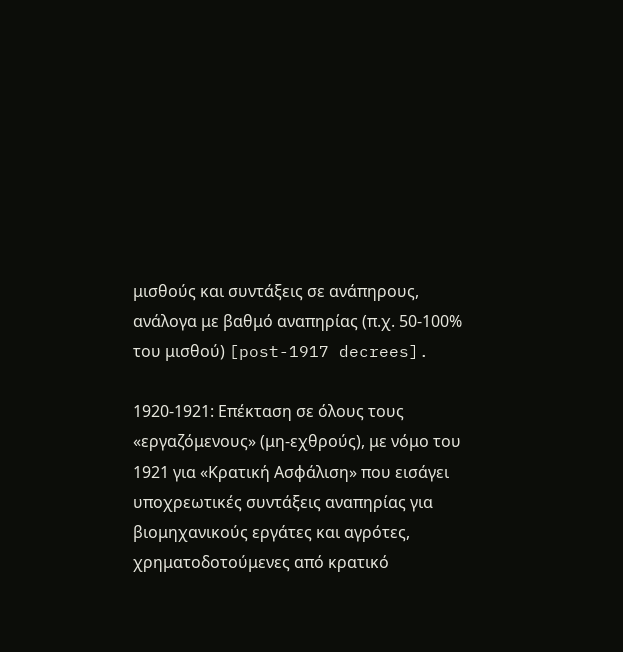μισθούς και συντάξεις σε ανάπηρους, ανάλογα με βαθμό αναπηρίας (π.χ. 50-100% του μισθού) [post-1917 decrees].

1920-1921: Επέκταση σε όλους τους «εργαζόμενους» (μη-εχθρούς), με νόμο του 1921 για «Κρατική Ασφάλιση» που εισάγει υποχρεωτικές συντάξεις αναπηρίας για βιομηχανικούς εργάτες και αγρότες, χρηματοδοτούμενες από κρατικό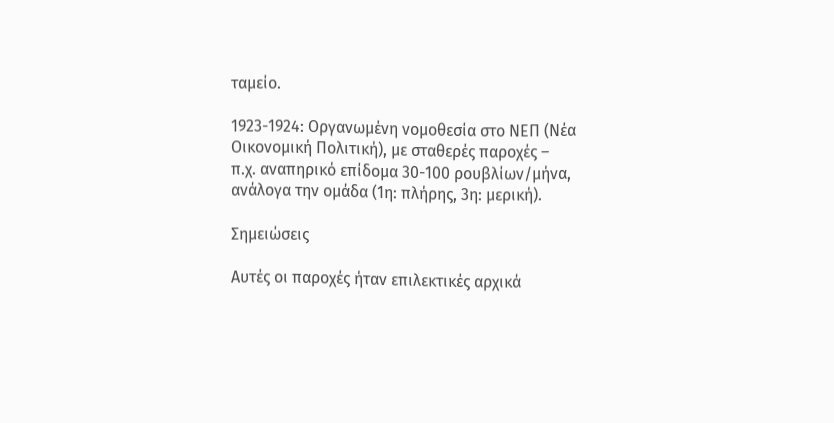ταμείο.

1923-1924: Οργανωμένη νομοθεσία στο ΝΕΠ (Νέα Οικονομική Πολιτική), με σταθερές παροχές – π.χ. αναπηρικό επίδομα 30-100 ρουβλίων/μήνα, ανάλογα την ομάδα (1η: πλήρης, 3η: μερική).

Σημειώσεις

Αυτές οι παροχές ήταν επιλεκτικές αρχικά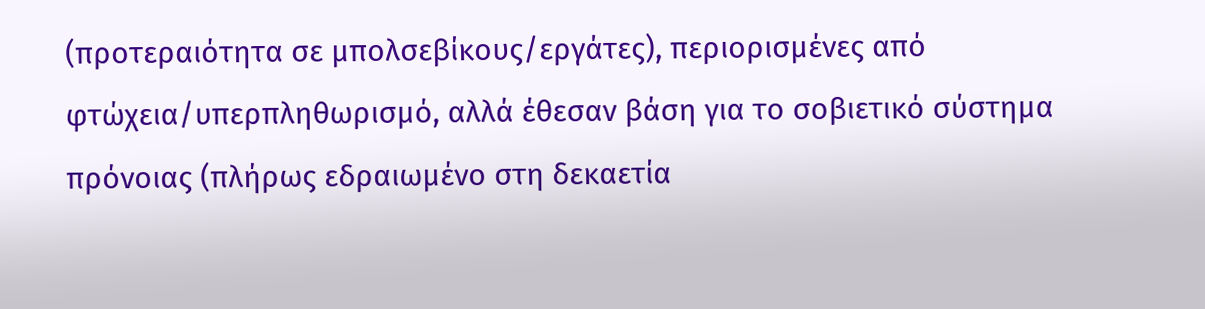(προτεραιότητα σε μπολσεβίκους/εργάτες), περιορισμένες από φτώχεια/υπερπληθωρισμό, αλλά έθεσαν βάση για το σοβιετικό σύστημα πρόνοιας (πλήρως εδραιωμένο στη δεκαετία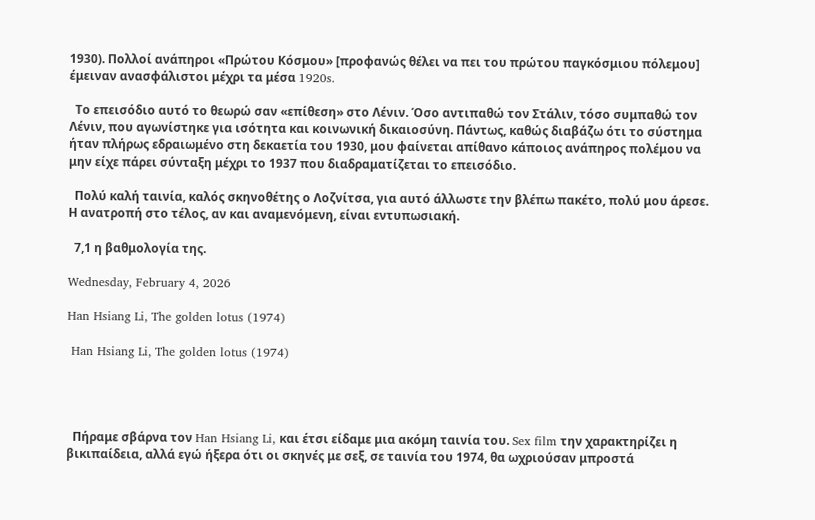1930). Πολλοί ανάπηροι «Πρώτου Κόσμου» [προφανώς θέλει να πει του πρώτου παγκόσμιου πόλεμου] έμειναν ανασφάλιστοι μέχρι τα μέσα 1920s.

  Το επεισόδιο αυτό το θεωρώ σαν «επίθεση» στο Λένιν. Όσο αντιπαθώ τον Στάλιν, τόσο συμπαθώ τον Λένιν, που αγωνίστηκε για ισότητα και κοινωνική δικαιοσύνη. Πάντως, καθώς διαβάζω ότι το σύστημα ήταν πλήρως εδραιωμένο στη δεκαετία του 1930, μου φαίνεται απίθανο κάποιος ανάπηρος πολέμου να μην είχε πάρει σύνταξη μέχρι το 1937 που διαδραματίζεται το επεισόδιο.

  Πολύ καλή ταινία, καλός σκηνοθέτης ο Λοζνίτσα, για αυτό άλλωστε την βλέπω πακέτο, πολύ μου άρεσε. Η ανατροπή στο τέλος, αν και αναμενόμενη, είναι εντυπωσιακή.

  7,1 η βαθμολογία της.

Wednesday, February 4, 2026

Han Hsiang Li, The golden lotus (1974)

 Han Hsiang Li, The golden lotus (1974)




  Πήραμε σβάρνα τον Han Hsiang Li, και έτσι είδαμε μια ακόμη ταινία του. Sex film την χαρακτηρίζει η βικιπαίδεια, αλλά εγώ ήξερα ότι οι σκηνές με σεξ, σε ταινία του 1974, θα ωχριούσαν μπροστά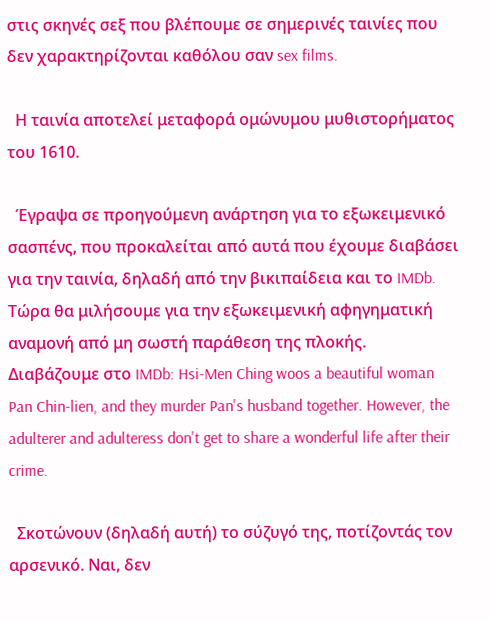στις σκηνές σεξ που βλέπουμε σε σημερινές ταινίες που δεν χαρακτηρίζονται καθόλου σαν sex films.

  Η ταινία αποτελεί μεταφορά ομώνυμου μυθιστορήματος του 1610.

  Έγραψα σε προηγούμενη ανάρτηση για το εξωκειμενικό σασπένς, που προκαλείται από αυτά που έχουμε διαβάσει για την ταινία, δηλαδή από την βικιπαίδεια και το IMDb. Τώρα θα μιλήσουμε για την εξωκειμενική αφηγηματική αναμονή από μη σωστή παράθεση της πλοκής. Διαβάζουμε στο IMDb: Hsi-Men Ching woos a beautiful woman Pan Chin-lien, and they murder Pan's husband together. However, the adulterer and adulteress don't get to share a wonderful life after their crime.

  Σκοτώνουν (δηλαδή αυτή) το σύζυγό της, ποτίζοντάς τον αρσενικό. Ναι, δεν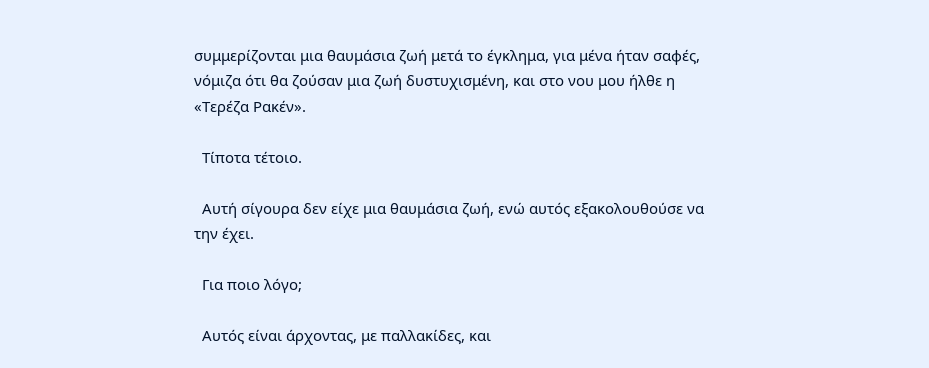συμμερίζονται μια θαυμάσια ζωή μετά το έγκλημα, για μένα ήταν σαφές, νόμιζα ότι θα ζούσαν μια ζωή δυστυχισμένη, και στο νου μου ήλθε η «Τερέζα Ρακέν».

  Τίποτα τέτοιο.

  Αυτή σίγουρα δεν είχε μια θαυμάσια ζωή, ενώ αυτός εξακολουθούσε να την έχει.

  Για ποιο λόγο;

  Αυτός είναι άρχοντας, με παλλακίδες, και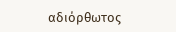αδιόρθωτος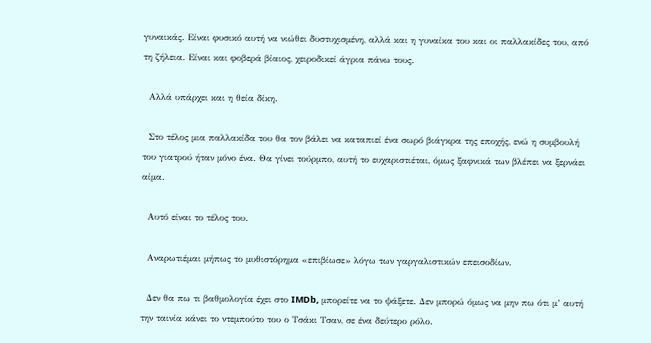γυναικάς. Είναι φυσικό αυτή να νιώθει δυστυχισμένη, αλλά και η γυναίκα του και οι παλλακίδες του, από τη ζήλεια. Είναι και φοβερά βίαιος, χειροδικεί άγρια πάνω τους.

  Αλλά υπάρχει και η θεία δίκη.

  Στο τέλος μια παλλακίδα του θα τον βάλει να καταπιεί ένα σωρό βιάγκρα της εποχής, ενώ η συμβουλή του γιατρού ήταν μόνο ένα. Θα γίνει τούρμπο, αυτή το ευχαριστιέται, όμως ξαφνικά των βλέπει να ξερνάει αίμα.

  Αυτό είναι το τέλος του.

  Αναρωτιέμαι μήπως το μυθιστόρημα «επιβίωσε» λόγω των γαργαλιστικών επεισοδίων.

  Δεν θα πω τι βαθμολογία έχει στο IMDb, μπορείτε να το ψάξετε. Δεν μπορώ όμως να μην πω ότι μ’ αυτή την ταινία κάνει το ντεμπούτο του ο Τσάκι Τσαν, σε ένα δεύτερο ρόλο.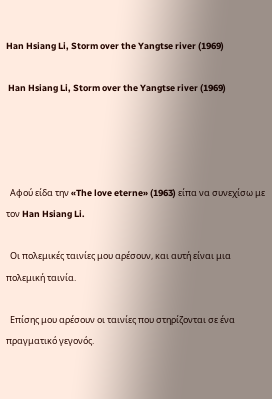Han Hsiang Li, Storm over the Yangtse river (1969)

 Han Hsiang Li, Storm over the Yangtse river (1969)




  Αφού είδα την «The love eterne» (1963) είπα να συνεχίσω με τον Han Hsiang Li.

  Οι πολεμικές ταινίες μου αρέσουν, και αυτή είναι μια πολεμική ταινία.

  Επίσης μου αρέσουν οι ταινίες που στηρίζονται σε ένα πραγματικό γεγονός.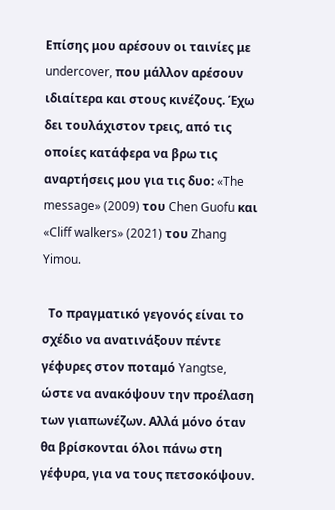Επίσης μου αρέσουν οι ταινίες με undercover, που μάλλον αρέσουν ιδιαίτερα και στους κινέζους. Έχω δει τουλάχιστον τρεις, από τις οποίες κατάφερα να βρω τις αναρτήσεις μου για τις δυο: «The message» (2009) του Chen Guofu και «Cliff walkers» (2021) του Zhang Yimou.

  Το πραγματικό γεγονός είναι το σχέδιο να ανατινάξουν πέντε γέφυρες στον ποταμό Yangtse, ώστε να ανακόψουν την προέλαση των γιαπωνέζων. Αλλά μόνο όταν θα βρίσκονται όλοι πάνω στη γέφυρα, για να τους πετσοκόψουν.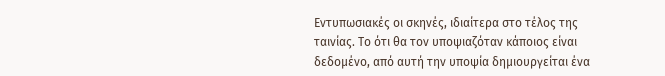Εντυπωσιακές οι σκηνές, ιδιαίτερα στο τέλος της ταινίας. Το ότι θα τον υποψιαζόταν κάποιος είναι δεδομένο, από αυτή την υποψία δημιουργείται ένα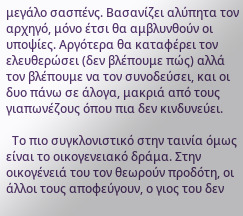μεγάλο σασπένς. Βασανίζει αλύπητα τον αρχηγό, μόνο έτσι θα αμβλυνθούν οι υποψίες. Αργότερα θα καταφέρει τον ελευθερώσει (δεν βλέπουμε πώς) αλλά τον βλέπουμε να τον συνοδεύσει, και οι δυο πάνω σε άλογα, μακριά από τους γιαπωνέζους όπου πια δεν κινδυνεύει.

  Το πιο συγκλονιστικό στην ταινία όμως είναι το οικογενειακό δράμα. Στην οικογένειά του τον θεωρούν προδότη, οι άλλοι τους αποφεύγουν, ο γιος του δεν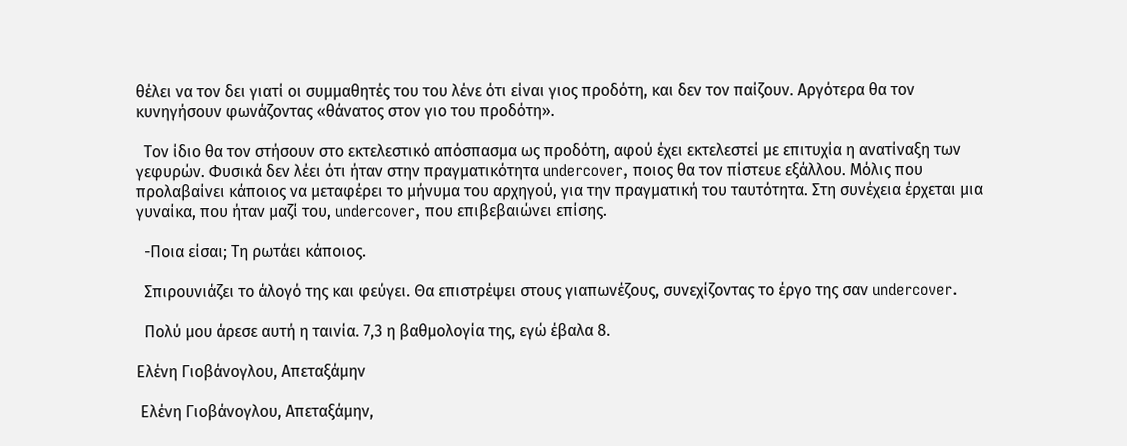θέλει να τον δει γιατί οι συμμαθητές του του λένε ότι είναι γιος προδότη, και δεν τον παίζουν. Αργότερα θα τον κυνηγήσουν φωνάζοντας «θάνατος στον γιο του προδότη».

  Τον ίδιο θα τον στήσουν στο εκτελεστικό απόσπασμα ως προδότη, αφού έχει εκτελεστεί με επιτυχία η ανατίναξη των γεφυρών. Φυσικά δεν λέει ότι ήταν στην πραγματικότητα undercover, ποιος θα τον πίστευε εξάλλου. Μόλις που προλαβαίνει κάποιος να μεταφέρει το μήνυμα του αρχηγού, για την πραγματική του ταυτότητα. Στη συνέχεια έρχεται μια γυναίκα, που ήταν μαζί του, undercover, που επιβεβαιώνει επίσης.

  -Ποια είσαι; Τη ρωτάει κάποιος.

  Σπιρουνιάζει το άλογό της και φεύγει. Θα επιστρέψει στους γιαπωνέζους, συνεχίζοντας το έργο της σαν undercover.

  Πολύ μου άρεσε αυτή η ταινία. 7,3 η βαθμολογία της, εγώ έβαλα 8.

Ελένη Γιοβάνογλου, Απεταξάμην

 Ελένη Γιοβάνογλου, Απεταξάμην,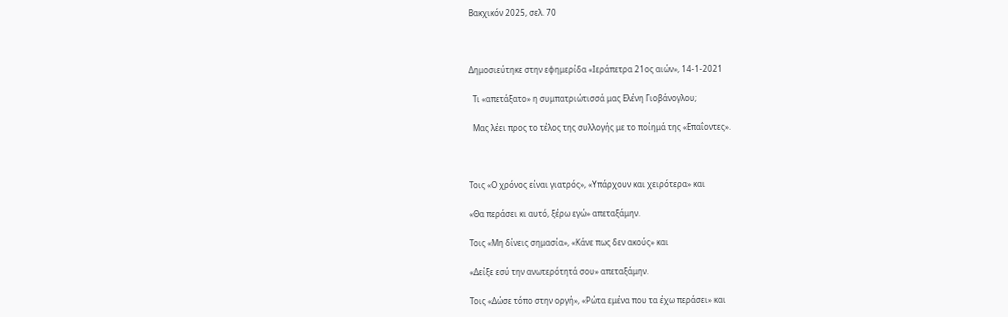Βακχικόν 2025, σελ. 70



Δημοσιεύτηκε στην εφημερίδα «Ιεράπετρα 21ος αιών», 14-1-2021

  Τι «απετάξατο» η συμπατριώτισσά μας Ελένη Γιοβάνογλου;

  Μας λέει προς το τέλος της συλλογής με το ποίημά της «Επαΐοντες».



Τοις «Ο χρόνος είναι γιατρός», «Υπάρχουν και χειρότερα» και

«Θα περάσει κι αυτό, ξέρω εγώ» απεταξάμην.

Τοις «Μη δίνεις σημασία», «Κάνε πως δεν ακούς» και

«Δείξε εσύ την ανωτερότητά σου» απεταξάμην.

Τοις «Δώσε τόπο στην οργή», «Ρώτα εμένα που τα έχω περάσει» και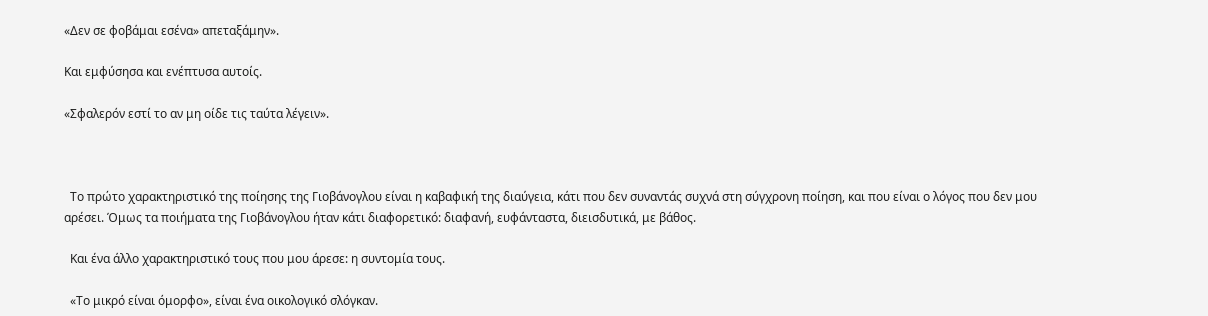«Δεν σε φοβάμαι εσένα» απεταξάμην».

Και εμφύσησα και ενέπτυσα αυτοίς.

«Σφαλερόν εστί το αν μη οίδε τις ταύτα λέγειν».



  Το πρώτο χαρακτηριστικό της ποίησης της Γιοβάνογλου είναι η καβαφική της διαύγεια, κάτι που δεν συναντάς συχνά στη σύγχρονη ποίηση, και που είναι ο λόγος που δεν μου αρέσει. Όμως τα ποιήματα της Γιοβάνογλου ήταν κάτι διαφορετικό: διαφανή, ευφάνταστα, διεισδυτικά, με βάθος.

  Και ένα άλλο χαρακτηριστικό τους που μου άρεσε: η συντομία τους.

  «Το μικρό είναι όμορφο», είναι ένα οικολογικό σλόγκαν.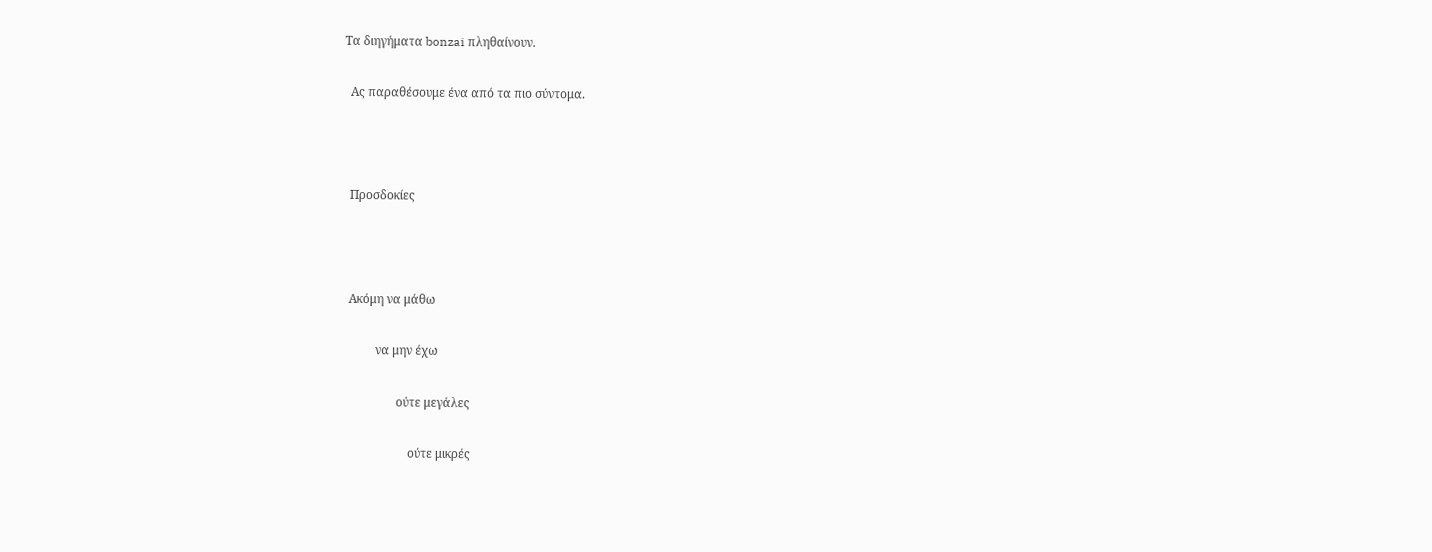Τα διηγήματα bonzai πληθαίνουν.

  Ας παραθέσουμε ένα από τα πιο σύντομα.



  Προσδοκίες



  Ακόμη να μάθω

           να μην έχω

                  ούτε μεγάλες

                      ούτε μικρές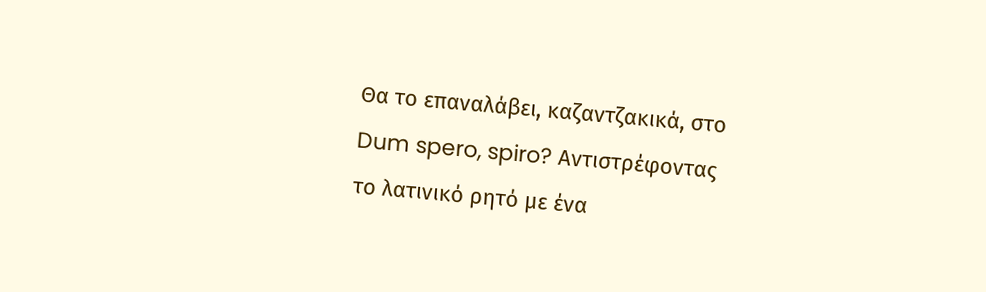Θα το επαναλάβει, καζαντζακικά, στο Dum spero, spiro? Αντιστρέφοντας το λατινικό ρητό με ένα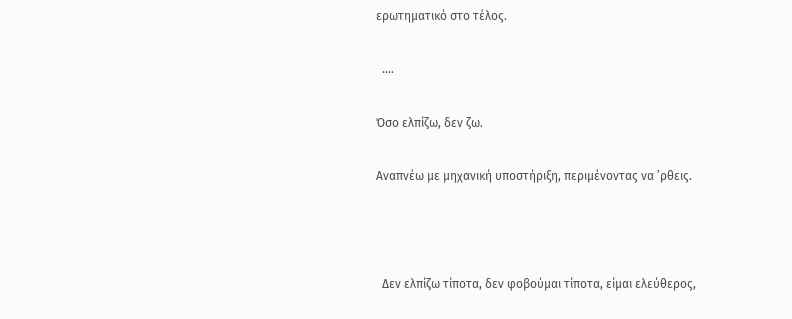ερωτηματικό στο τέλος.

  ….

Όσο ελπίζω, δεν ζω.

Αναπνέω με μηχανική υποστήριξη, περιμένοντας να ’ρθεις.



  Δεν ελπίζω τίποτα, δεν φοβούμαι τίποτα, είμαι ελεύθερος,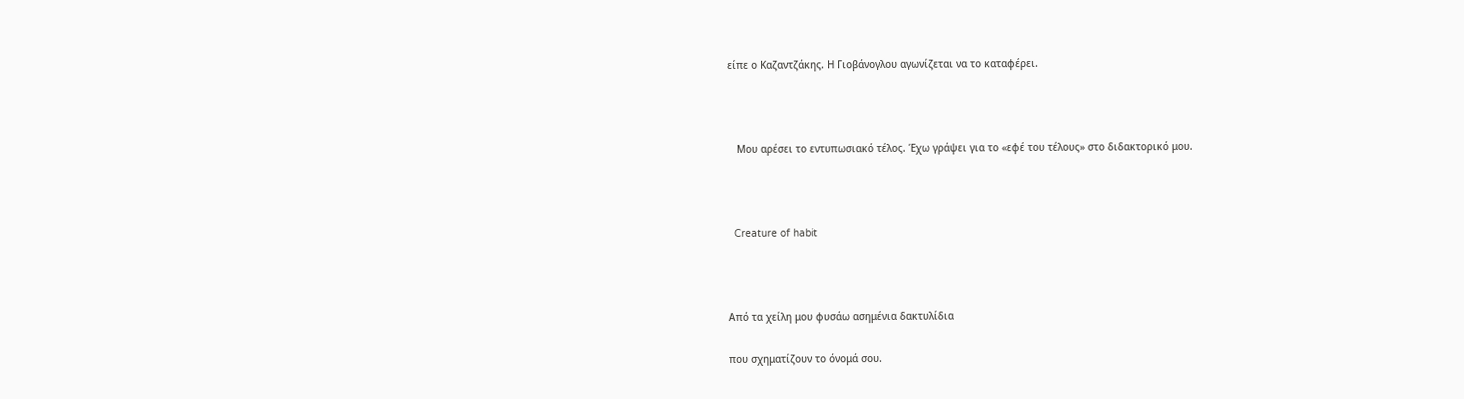είπε ο Καζαντζάκης. Η Γιοβάνογλου αγωνίζεται να το καταφέρει.



   Μου αρέσει το εντυπωσιακό τέλος. Έχω γράψει για το «εφέ του τέλους» στο διδακτορικό μου.



  Creature of habit



Από τα χείλη μου φυσάω ασημένια δακτυλίδια

που σχηματίζουν το όνομά σου.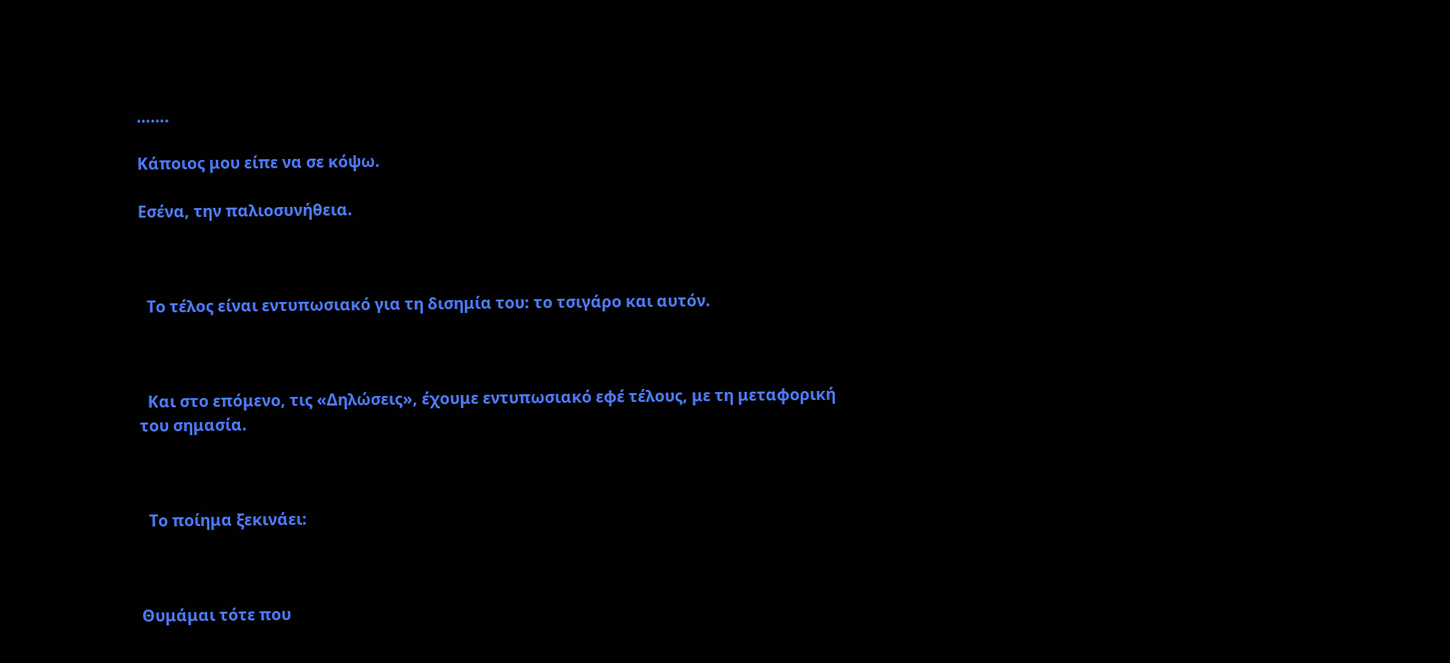…….

Κάποιος μου είπε να σε κόψω.

Εσένα, την παλιοσυνήθεια.



  Το τέλος είναι εντυπωσιακό για τη δισημία του: το τσιγάρο και αυτόν.



  Και στο επόμενο, τις «Δηλώσεις», έχουμε εντυπωσιακό εφέ τέλους, με τη μεταφορική του σημασία.



  Το ποίημα ξεκινάει:



Θυμάμαι τότε που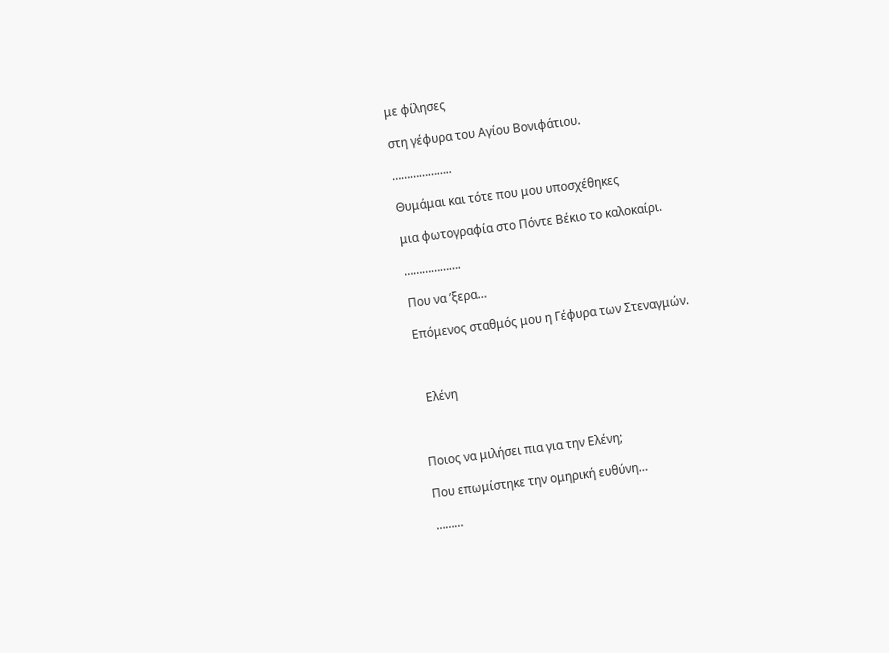με φίλησες

στη γέφυρα του Αγίου Βονιφάτιου.

………………..

Θυμάμαι και τότε που μου υποσχέθηκες

μια φωτογραφία στο Πόντε Βέκιο το καλοκαίρι.

……………….

Που να ’ξερα…

Επόμενος σταθμός μου η Γέφυρα των Στεναγμών.



  Ελένη



Ποιος να μιλήσει πια για την Ελένη;

Που επωμίστηκε την ομηρική ευθύνη…

………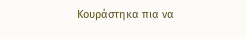Κουράστηκα πια να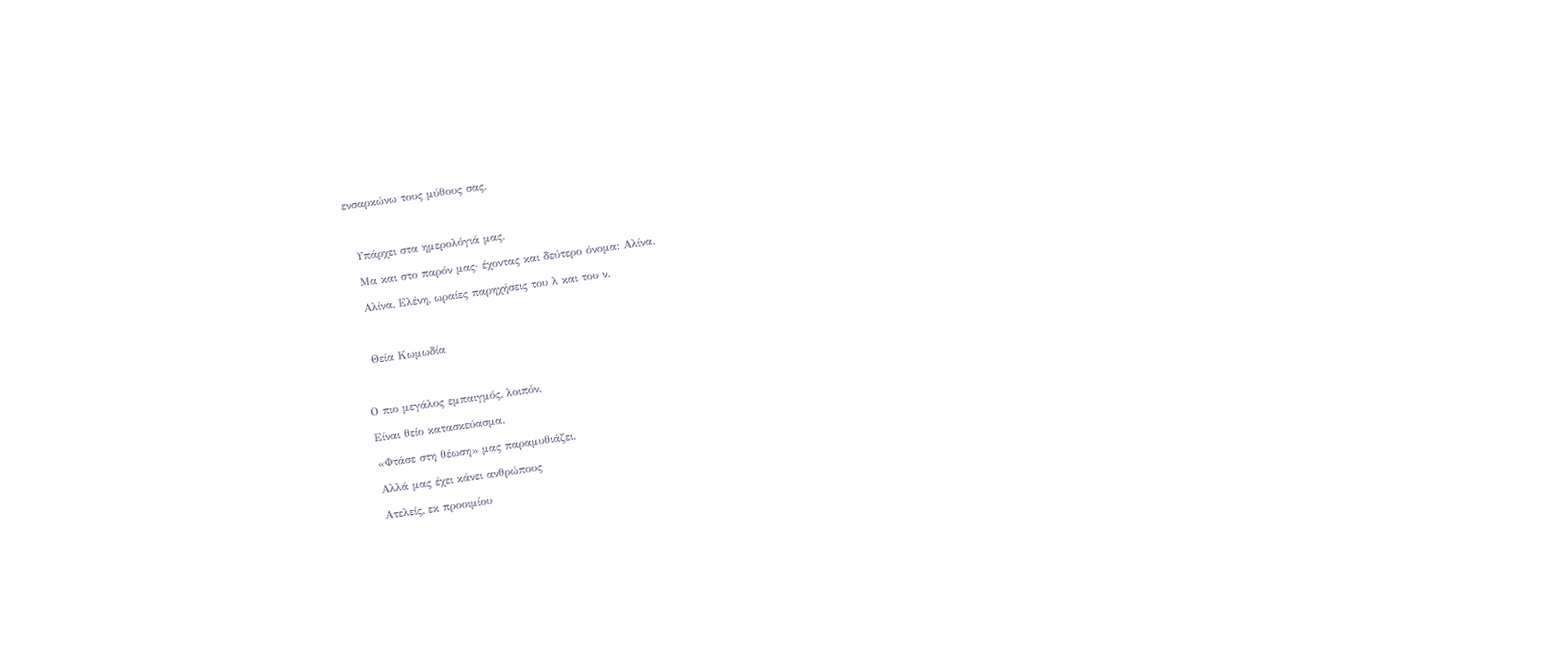ενσαρκώνω τους μύθους σας.



  Υπάρχει στα ημερολόγιά μας.

  Μα και στο παρόν μας· έχοντας και δεύτερο όνομα: Αλίνα.

  Αλίνα, Ελένη, ωραίες παρηχήσεις του λ και του ν.



  Θεία Κωμωδία



Ο πιο μεγάλος εμπαιγμός, λοιπόν,

Είναι θείο κατασκεύασμα.

«Φτάσε στη θέωση» μας παραμυθιάζει.

Αλλά μας έχει κάνει ανθρώπους

Ατελείς, εκ προοιμίου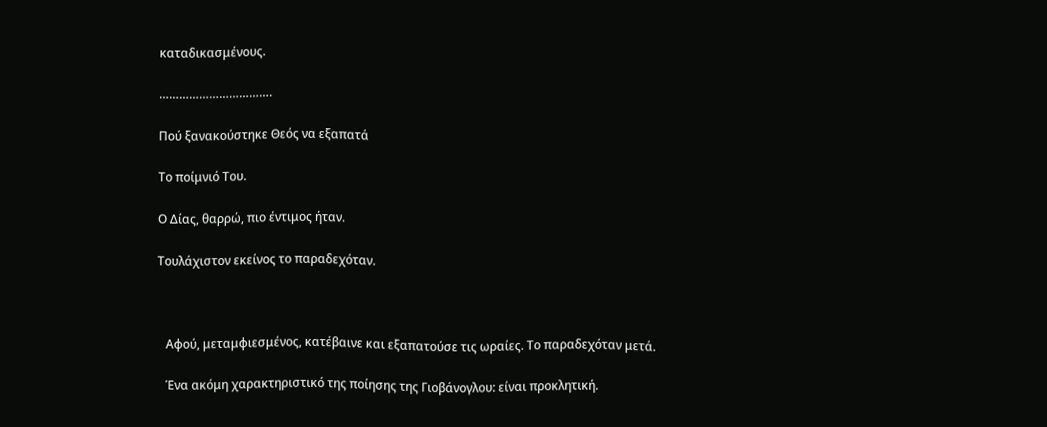καταδικασμένους.

…………………………….

Πού ξανακούστηκε Θεός να εξαπατά

Το ποίμνιό Του.

Ο Δίας, θαρρώ, πιο έντιμος ήταν.

Τουλάχιστον εκείνος το παραδεχόταν.



   Αφού, μεταμφιεσμένος, κατέβαινε και εξαπατούσε τις ωραίες. Το παραδεχόταν μετά.

   Ένα ακόμη χαρακτηριστικό της ποίησης της Γιοβάνογλου: είναι προκλητική.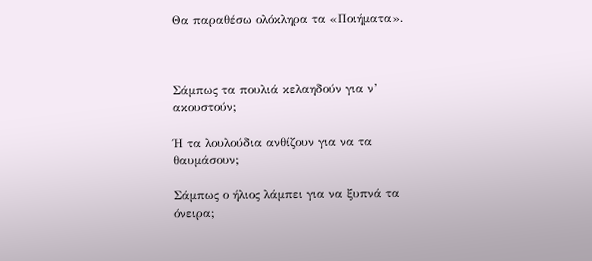Θα παραθέσω ολόκληρα τα «Ποιήματα».



Σάμπως τα πουλιά κελαηδούν για ν’ ακουστούν;

Ή τα λουλούδια ανθίζουν για να τα θαυμάσουν;

Σάμπως ο ήλιος λάμπει για να ξυπνά τα όνειρα;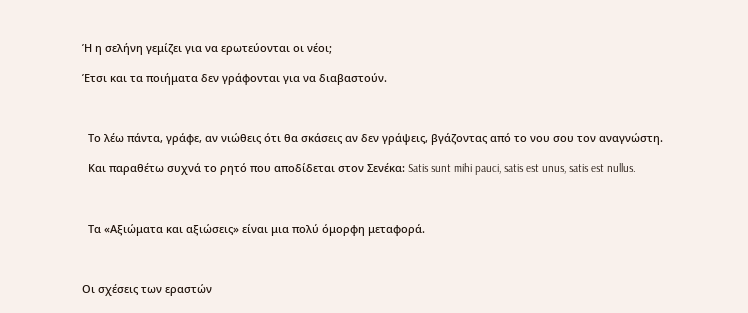Ή η σελήνη γεμίζει για να ερωτεύονται οι νέοι;

Έτσι και τα ποιήματα δεν γράφονται για να διαβαστούν.



  Το λέω πάντα, γράφε, αν νιώθεις ότι θα σκάσεις αν δεν γράψεις, βγάζοντας από το νου σου τον αναγνώστη.

  Και παραθέτω συχνά το ρητό που αποδίδεται στον Σενέκα: Satis sunt mihi pauci, satis est unus, satis est nullus.



  Τα «Αξιώματα και αξιώσεις» είναι μια πολύ όμορφη μεταφορά.



Οι σχέσεις των εραστών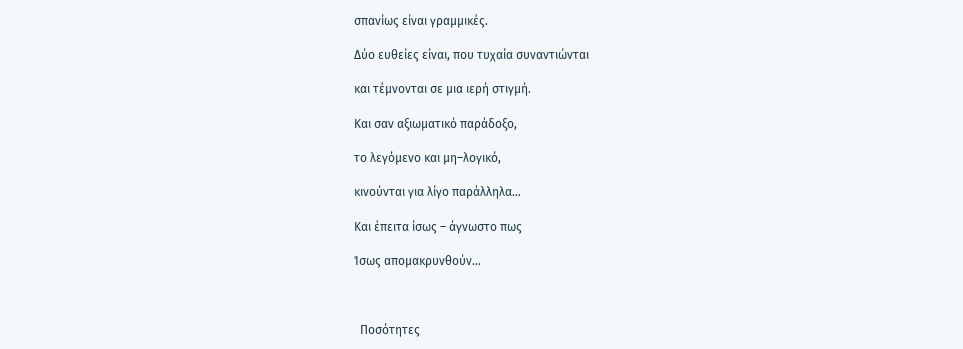σπανίως είναι γραμμικές.

Δύο ευθείες είναι, που τυχαία συναντιώνται

και τέμνονται σε μια ιερή στιγμή.

Και σαν αξιωματικό παράδοξο,

το λεγόμενο και μη–λογικό,

κινούνται για λίγο παράλληλα…

Και έπειτα ίσως – άγνωστο πως

Ίσως απομακρυνθούν…



  Ποσότητες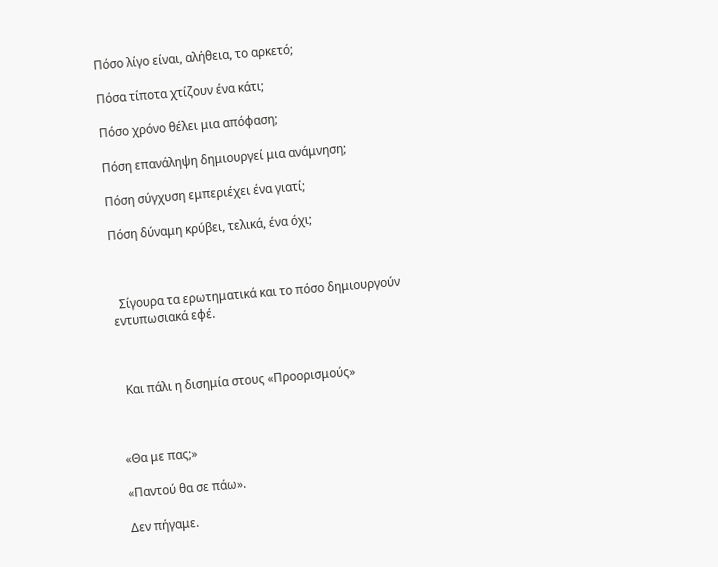Πόσο λίγο είναι, αλήθεια, το αρκετό;

Πόσα τίποτα χτίζουν ένα κάτι;

Πόσο χρόνο θέλει μια απόφαση;

Πόση επανάληψη δημιουργεί μια ανάμνηση;

Πόση σύγχυση εμπεριέχει ένα γιατί;

Πόση δύναμη κρύβει, τελικά, ένα όχι;



  Σίγουρα τα ερωτηματικά και το πόσο δημιουργούν εντυπωσιακά εφέ.



  Και πάλι η δισημία στους «Προορισμούς»



«Θα με πας;»

«Παντού θα σε πάω».

Δεν πήγαμε.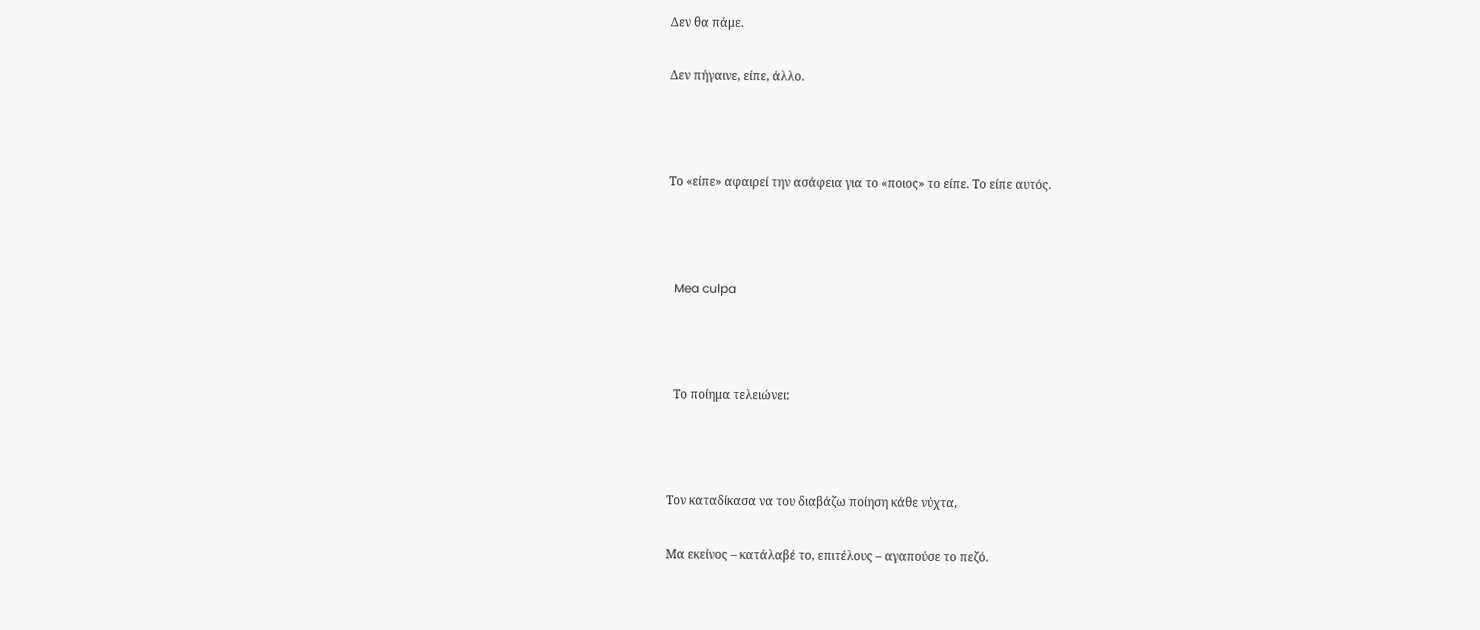Δεν θα πάμε.

Δεν πήγαινε, είπε, άλλο.



Το «είπε» αφαιρεί την ασάφεια για το «ποιος» το είπε. Το είπε αυτός.



  Mea culpa



  Το ποίημα τελειώνει:



Τον καταδίκασα να του διαβάζω ποίηση κάθε νύχτα,

Μα εκείνος – κατάλαβέ το, επιτέλους – αγαπούσε το πεζό.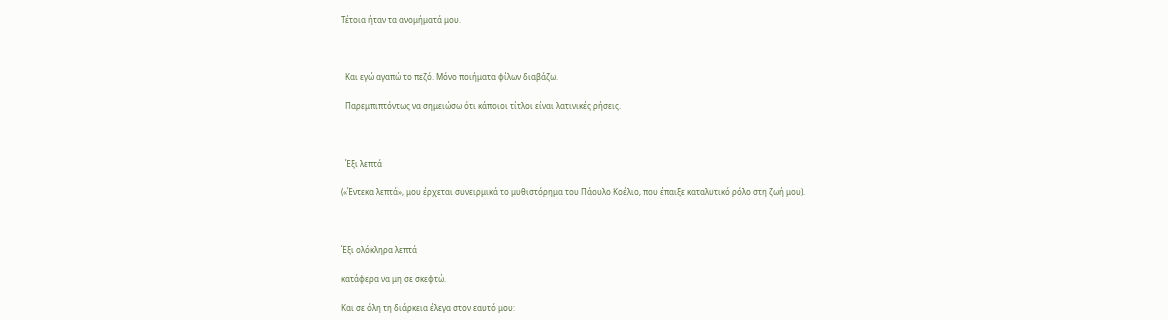Τέτοια ήταν τα ανομήματά μου.



  Και εγώ αγαπώ το πεζό. Μόνο ποιήματα φίλων διαβάζω.

  Παρεμπιπτόντως να σημειώσω ότι κάποιοι τίτλοι είναι λατινικές ρήσεις.



  Έξι λεπτά

(«Έντεκα λεπτά», μου έρχεται συνειρμικά το μυθιστόρημα του Πάουλο Κοέλιο, που έπαιξε καταλυτικό ρόλο στη ζωή μου).



Έξι ολόκληρα λεπτά

κατάφερα να μη σε σκεφτώ.

Και σε όλη τη διάρκεια έλεγα στον εαυτό μου: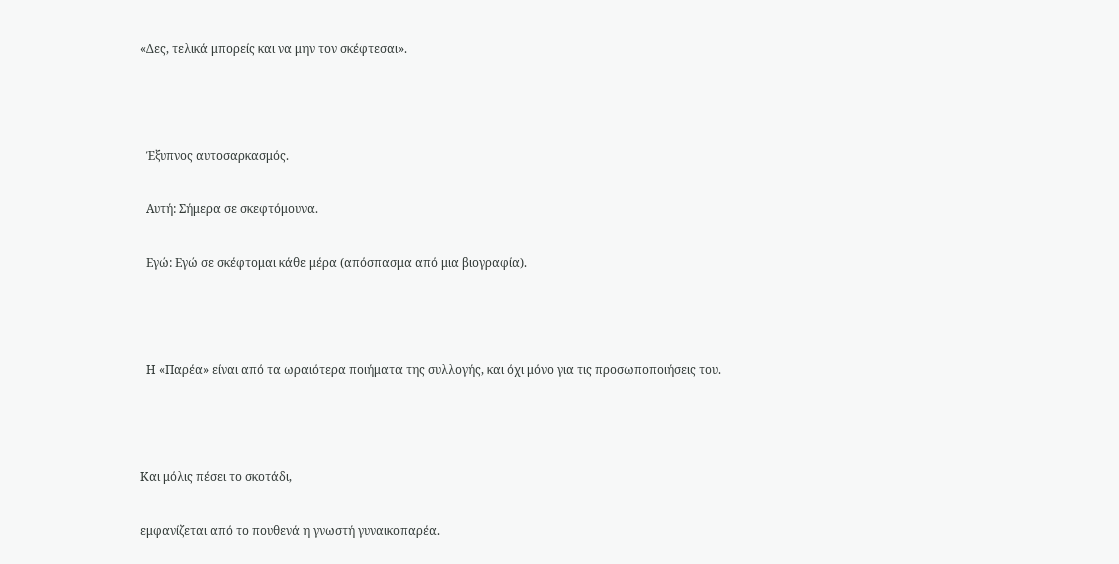«Δες, τελικά μπορείς και να μην τον σκέφτεσαι».



  Έξυπνος αυτοσαρκασμός.

  Αυτή: Σήμερα σε σκεφτόμουνα.

  Εγώ: Εγώ σε σκέφτομαι κάθε μέρα (απόσπασμα από μια βιογραφία).



  Η «Παρέα» είναι από τα ωραιότερα ποιήματα της συλλογής, και όχι μόνο για τις προσωποποιήσεις του.



Και μόλις πέσει το σκοτάδι,

εμφανίζεται από το πουθενά η γνωστή γυναικοπαρέα.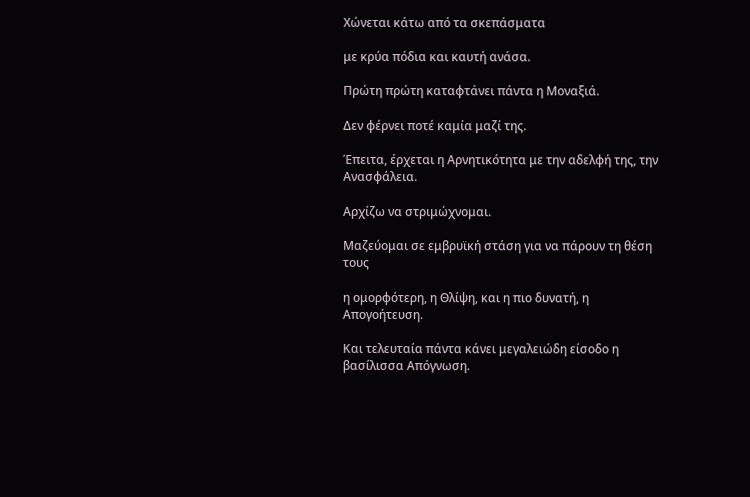Χώνεται κάτω από τα σκεπάσματα

με κρύα πόδια και καυτή ανάσα.

Πρώτη πρώτη καταφτάνει πάντα η Μοναξιά.

Δεν φέρνει ποτέ καμία μαζί της.

Έπειτα, έρχεται η Αρνητικότητα με την αδελφή της, την Ανασφάλεια.

Αρχίζω να στριμώχνομαι.

Μαζεύομαι σε εμβρυϊκή στάση για να πάρουν τη θέση τους

η ομορφότερη, η Θλίψη, και η πιο δυνατή, η Απογοήτευση.

Και τελευταία πάντα κάνει μεγαλειώδη είσοδο η βασίλισσα Απόγνωση.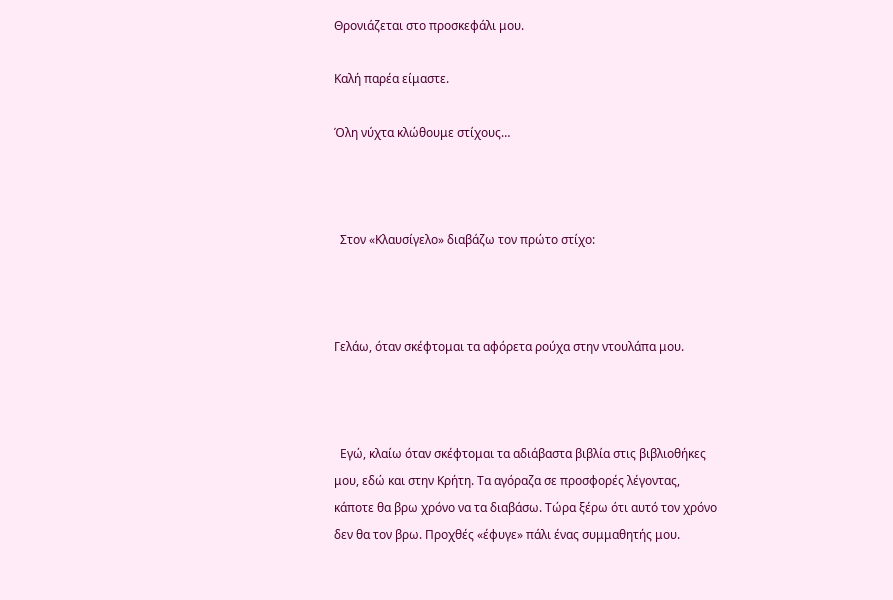Θρονιάζεται στο προσκεφάλι μου.

Καλή παρέα είμαστε.

Όλη νύχτα κλώθουμε στίχους…



  Στον «Κλαυσίγελο» διαβάζω τον πρώτο στίχο:



Γελάω, όταν σκέφτομαι τα αφόρετα ρούχα στην ντουλάπα μου.



  Εγώ, κλαίω όταν σκέφτομαι τα αδιάβαστα βιβλία στις βιβλιοθήκες μου, εδώ και στην Κρήτη. Τα αγόραζα σε προσφορές λέγοντας, κάποτε θα βρω χρόνο να τα διαβάσω. Τώρα ξέρω ότι αυτό τον χρόνο δεν θα τον βρω. Προχθές «έφυγε» πάλι ένας συμμαθητής μου.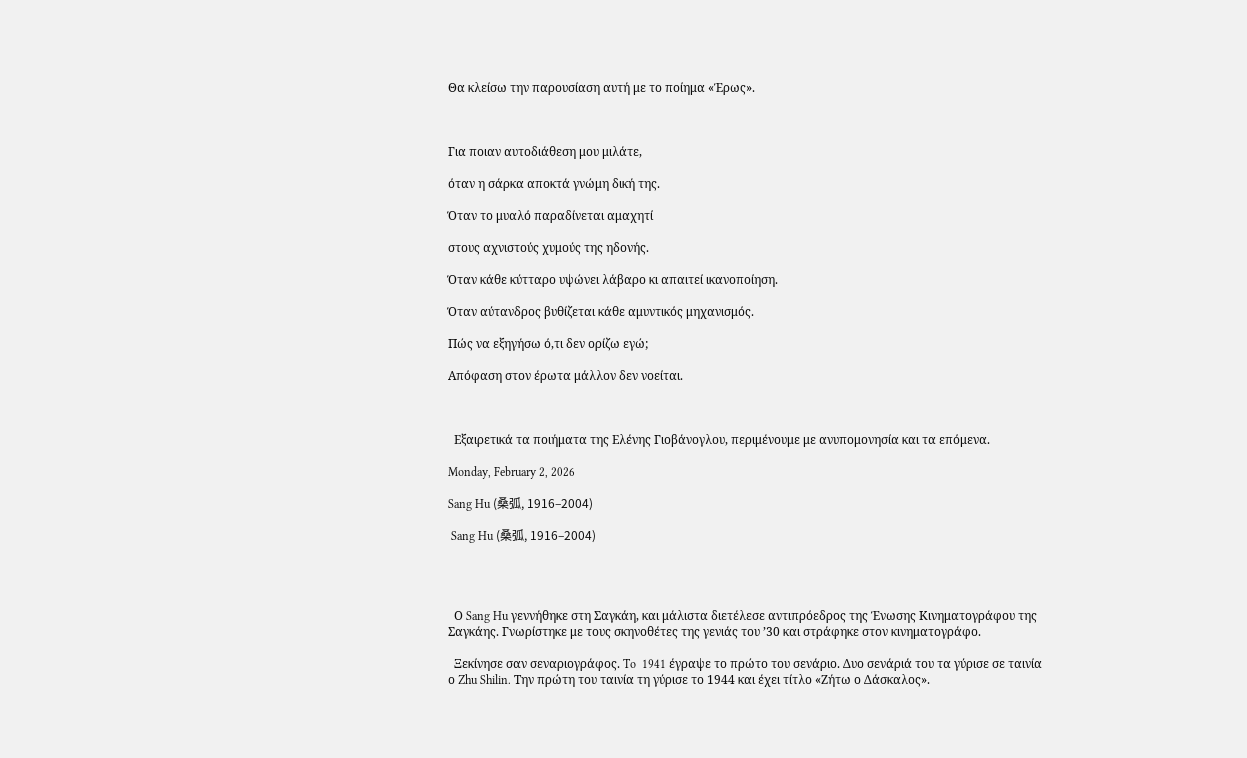Θα κλείσω την παρουσίαση αυτή με το ποίημα «Έρως».



Για ποιαν αυτοδιάθεση μου μιλάτε,

όταν η σάρκα αποκτά γνώμη δική της.

Όταν το μυαλό παραδίνεται αμαχητί

στους αχνιστούς χυμούς της ηδονής.

Όταν κάθε κύτταρο υψώνει λάβαρο κι απαιτεί ικανοποίηση.

Όταν αύτανδρος βυθίζεται κάθε αμυντικός μηχανισμός.

Πώς να εξηγήσω ό,τι δεν ορίζω εγώ;

Απόφαση στον έρωτα μάλλον δεν νοείται.



  Εξαιρετικά τα ποιήματα της Ελένης Γιοβάνογλου, περιμένουμε με ανυπομονησία και τα επόμενα.

Monday, February 2, 2026

Sang Hu (桑弧, 1916–2004)

 Sang Hu (桑弧, 1916–2004)




  Ο Sang Hu γεννήθηκε στη Σαγκάη, και μάλιστα διετέλεσε αντιπρόεδρος της Ένωσης Κινηματογράφου της Σαγκάης. Γνωρίστηκε με τους σκηνοθέτες της γενιάς του ’30 και στράφηκε στον κινηματογράφο.

  Ξεκίνησε σαν σεναριογράφος. To  1941 έγραψε το πρώτο του σενάριο. Δυο σενάριά του τα γύρισε σε ταινία ο Zhu Shilin. Την πρώτη του ταινία τη γύρισε το 1944 και έχει τίτλο «Ζήτω ο Δάσκαλος».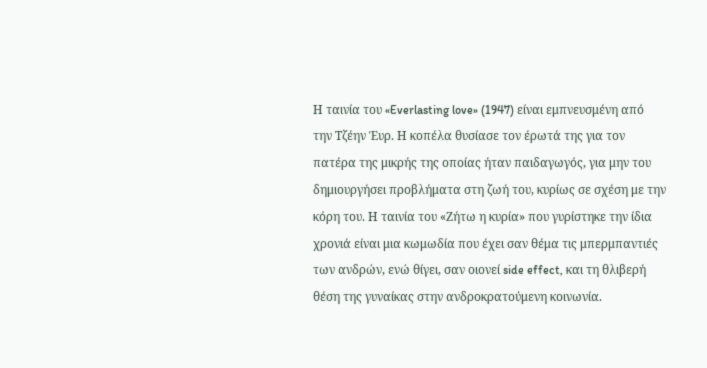Η ταινία του «Everlasting love» (1947) είναι εμπνευσμένη από την Τζέην Έυρ. Η κοπέλα θυσίασε τον έρωτά της για τον πατέρα της μικρής της οποίας ήταν παιδαγωγός, για μην του δημιουργήσει προβλήματα στη ζωή του, κυρίως σε σχέση με την κόρη του. Η ταινία του «Ζήτω η κυρία» που γυρίστηκε την ίδια χρονιά είναι μια κωμωδία που έχει σαν θέμα τις μπερμπαντιές των ανδρών, ενώ θίγει, σαν οιονεί side effect, και τη θλιβερή θέση της γυναίκας στην ανδροκρατούμενη κοινωνία.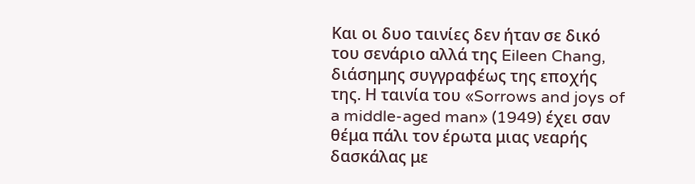Και οι δυο ταινίες δεν ήταν σε δικό του σενάριο αλλά της Eileen Chang, διάσημης συγγραφέως της εποχής της. Η ταινία του «Sorrows and joys of a middle-aged man» (1949) έχει σαν θέμα πάλι τον έρωτα μιας νεαρής δασκάλας με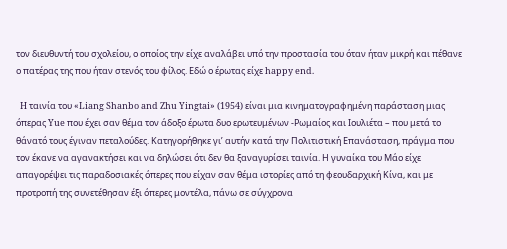τον διευθυντή του σχολείου, ο οποίος την είχε αναλάβει υπό την προστασία του όταν ήταν μικρή και πέθανε ο πατέρας της που ήταν στενός του φίλος. Εδώ ο έρωτας είχε happy end.

  H ταινία του «Liang Shanbo and Zhu Yingtai» (1954) είναι μια κινηματογραφημένη παράσταση μιας όπερας Yue που έχει σαν θέμα τον άδοξο έρωτα δυο ερωτευμένων -Ρωμαίος και Ιουλιέτα – που μετά το θάνατό τους έγιναν πεταλούδες. Κατηγορήθηκε γι’ αυτήν κατά την Πολιτιστική Επανάσταση, πράγμα που τον έκανε να αγανακτήσει και να δηλώσει ότι δεν θα ξαναγυρίσει ταινία. Η γυναίκα του Μάο είχε απαγορέψει τις παραδοσιακές όπερες που είχαν σαν θέμα ιστορίες από τη φεουδαρχική Κίνα, και με προτροπή της συνετέθησαν έξι όπερες μοντέλα, πάνω σε σύγχρονα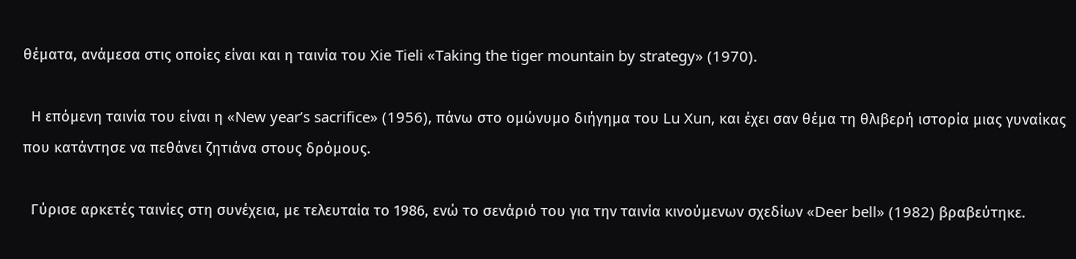θέματα, ανάμεσα στις οποίες είναι και η ταινία του Xie Tieli «Taking the tiger mountain by strategy» (1970).

  Η επόμενη ταινία του είναι η «New year’s sacrifice» (1956), πάνω στο ομώνυμο διήγημα του Lu Xun, και έχει σαν θέμα τη θλιβερή ιστορία μιας γυναίκας που κατάντησε να πεθάνει ζητιάνα στους δρόμους.

  Γύρισε αρκετές ταινίες στη συνέχεια, με τελευταία το 1986, ενώ το σενάριό του για την ταινία κινούμενων σχεδίων «Deer bell» (1982) βραβεύτηκε.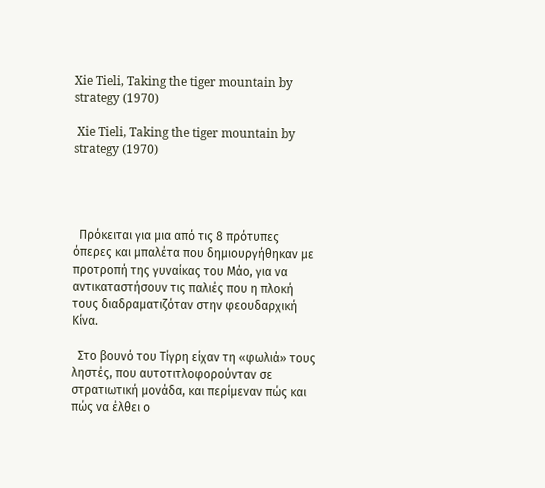Xie Tieli, Taking the tiger mountain by strategy (1970)

 Xie Tieli, Taking the tiger mountain by strategy (1970)




  Πρόκειται για μια από τις 8 πρότυπες όπερες και μπαλέτα που δημιουργήθηκαν με προτροπή της γυναίκας του Μάο, για να αντικαταστήσουν τις παλιές που η πλοκή τους διαδραματιζόταν στην φεουδαρχική Κίνα.

  Στο βουνό του Τίγρη είχαν τη «φωλιά» τους ληστές, που αυτοτιτλοφορούνταν σε στρατιωτική μονάδα, και περίμεναν πώς και πώς να έλθει ο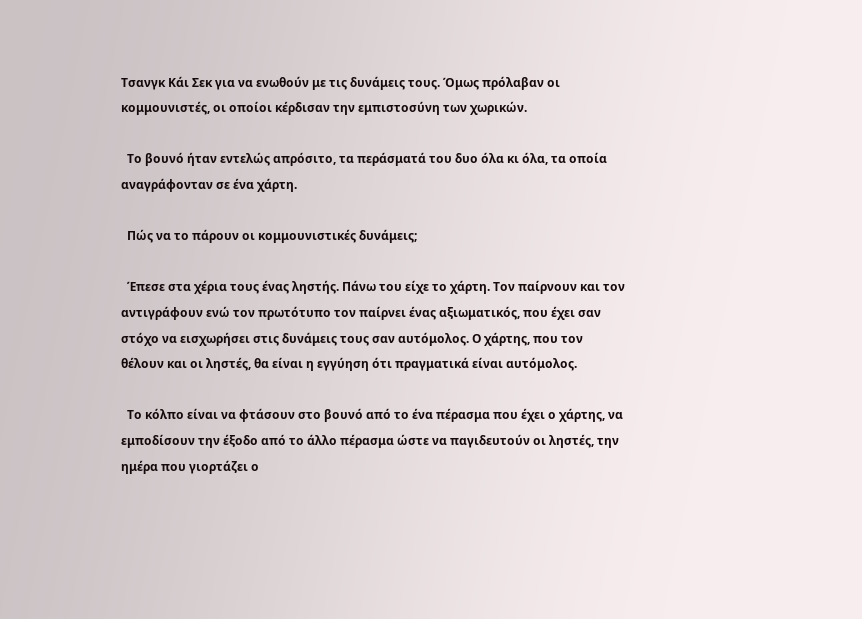Τσανγκ Κάι Σεκ για να ενωθούν με τις δυνάμεις τους. Όμως πρόλαβαν οι κομμουνιστές, οι οποίοι κέρδισαν την εμπιστοσύνη των χωρικών.

  Το βουνό ήταν εντελώς απρόσιτο, τα περάσματά του δυο όλα κι όλα, τα οποία αναγράφονταν σε ένα χάρτη.

  Πώς να το πάρουν οι κομμουνιστικές δυνάμεις;

  Έπεσε στα χέρια τους ένας ληστής. Πάνω του είχε το χάρτη. Τον παίρνουν και τον αντιγράφουν ενώ τον πρωτότυπο τον παίρνει ένας αξιωματικός, που έχει σαν στόχο να εισχωρήσει στις δυνάμεις τους σαν αυτόμολος. Ο χάρτης, που τον θέλουν και οι ληστές, θα είναι η εγγύηση ότι πραγματικά είναι αυτόμολος.

  Το κόλπο είναι να φτάσουν στο βουνό από το ένα πέρασμα που έχει ο χάρτης, να εμποδίσουν την έξοδο από το άλλο πέρασμα ώστε να παγιδευτούν οι ληστές, την ημέρα που γιορτάζει ο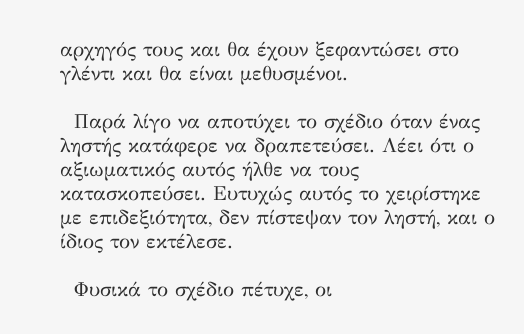αρχηγός τους και θα έχουν ξεφαντώσει στο γλέντι και θα είναι μεθυσμένοι.

  Παρά λίγο να αποτύχει το σχέδιο όταν ένας ληστής κατάφερε να δραπετεύσει. Λέει ότι ο αξιωματικός αυτός ήλθε να τους κατασκοπεύσει. Ευτυχώς αυτός το χειρίστηκε με επιδεξιότητα, δεν πίστεψαν τον ληστή, και ο ίδιος τον εκτέλεσε.

  Φυσικά το σχέδιο πέτυχε, οι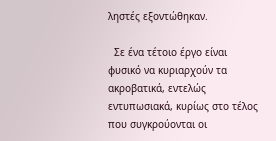ληστές εξοντώθηκαν.

  Σε ένα τέτοιο έργο είναι φυσικό να κυριαρχούν τα ακροβατικά, εντελώς εντυπωσιακά, κυρίως στο τέλος που συγκρούονται οι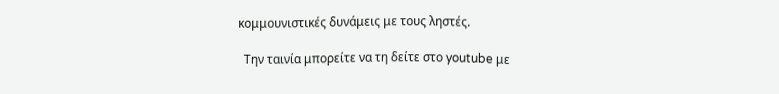κομμουνιστικές δυνάμεις με τους ληστές.

  Την ταινία μπορείτε να τη δείτε στο youtube με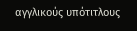αγγλικούς υπότιτλους